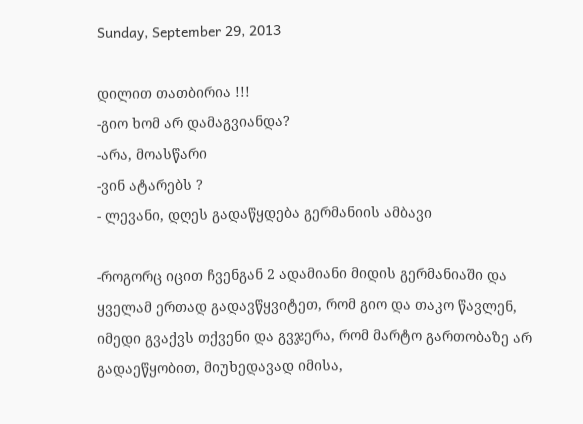Sunday, September 29, 2013

დილით თათბირია !!!
-გიო ხომ არ დამაგვიანდა?
-არა, მოასწარი
-ვინ ატარებს ?
- ლევანი, დღეს გადაწყდება გერმანიის ამბავი

-როგორც იცით ჩვენგან 2 ადამიანი მიდის გერმანიაში და ყველამ ერთად გადავწყვიტეთ, რომ გიო და თაკო წავლენ, იმედი გვაქვს თქვენი და გვჯერა, რომ მარტო გართობაზე არ გადაეწყობით, მიუხედავად იმისა,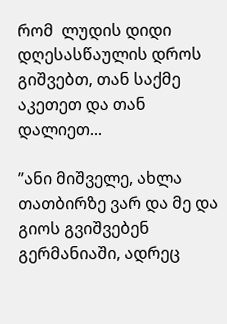რომ  ლუდის დიდი დღესასწაულის დროს გიშვებთ, თან საქმე აკეთეთ და თან დალიეთ...

”ანი მიშველე, ახლა თათბირზე ვარ და მე და გიოს გვიშვებენ გერმანიაში, ადრეც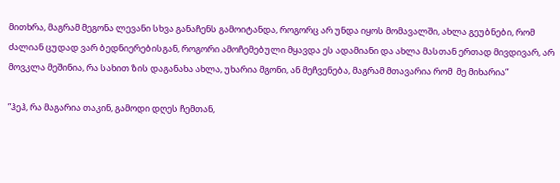მითხრა, მაგრამ მეგონა ლევანი სხვა განაჩენს გამოიტანდა, როგორც არ უნდა იყოს მომავალში, ახლა გეუბნები, რომ ძალიან ცუდად ვარ ბედნიერებისგან, როგორი ამოჩემებული მყავდა ეს ადამიანი და ახლა მასთან ერთად მივდივარ, არ მოვკლა მეშინია, რა სახით ზის დაგანახა ახლა, უხარია მგონი, ან მეჩვენება, მაგრამ მთავარია რომ  მე მიხარია”

”ჰეჰ, რა მაგარია თაკინ, გამოდი დღეს ჩემთან,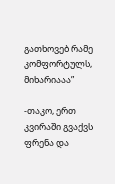გათხოვებ რამე კომფორტულს, მიხარიააა”

-თაკო, ერთ კვირაში გვაქვს ფრენა და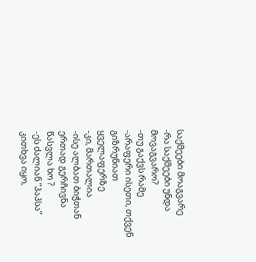საქმეები მოაგვარე
-რა საქმეები უნდა მოვაგვარო?
-თუ გაქვს რამე
-არაფერი ისეთი, თქვენ გიზრუნიათ ყველაფერზე
-კი, მართალია
-ისე ალბათ ბიჭთან ერთად გერჩივნა წასვლა ხო ?
-ეს ძალიან ”პაპსა” კითხვა იყო,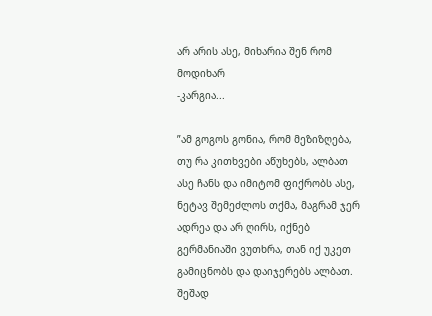არ არის ასე, მიხარია შენ რომ მოდიხარ
-კარგია...

”ამ გოგოს გონია, რომ მეზიზღება, თუ რა კითხვები აწუხებს, ალბათ ასე ჩანს და იმიტომ ფიქრობს ასე, ნეტავ შემეძლოს თქმა, მაგრამ ჯერ ადრეა და არ ღირს, იქნებ გერმანიაში ვუთხრა, თან იქ უკეთ გამიცნობს და დაიჯერებს ალბათ. შეშად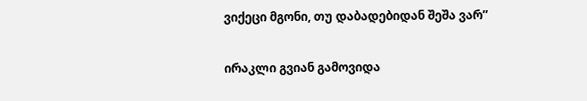ვიქეცი მგონი, თუ დაბადებიდან შეშა ვარ”

ირაკლი გვიან გამოვიდა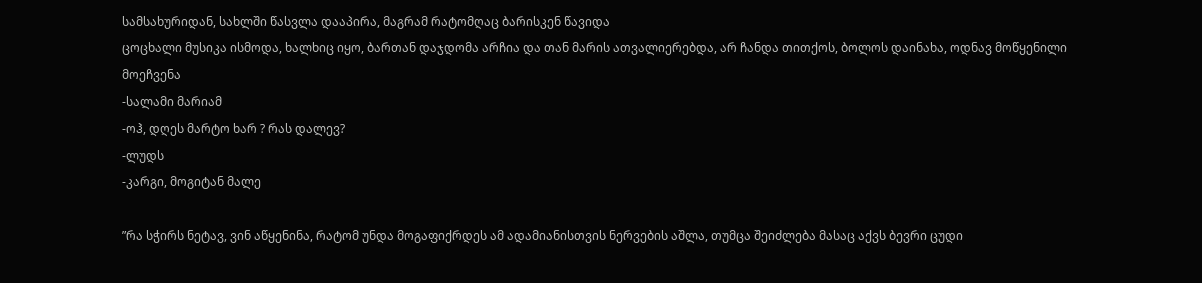სამსახურიდან, სახლში წასვლა დააპირა, მაგრამ რატომღაც ბარისკენ წავიდა
ცოცხალი მუსიკა ისმოდა, ხალხიც იყო, ბართან დაჯდომა არჩია და თან მარის ათვალიერებდა, არ ჩანდა თითქოს, ბოლოს დაინახა, ოდნავ მოწყენილი მოეჩვენა
-სალამი მარიამ
-ოჰ, დღეს მარტო ხარ ? რას დალევ?
-ლუდს
-კარგი, მოგიტან მალე

”რა სჭირს ნეტავ, ვინ აწყენინა, რატომ უნდა მოგაფიქრდეს ამ ადამიანისთვის ნერვების აშლა, თუმცა შეიძლება მასაც აქვს ბევრი ცუდი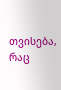თვისება, რაც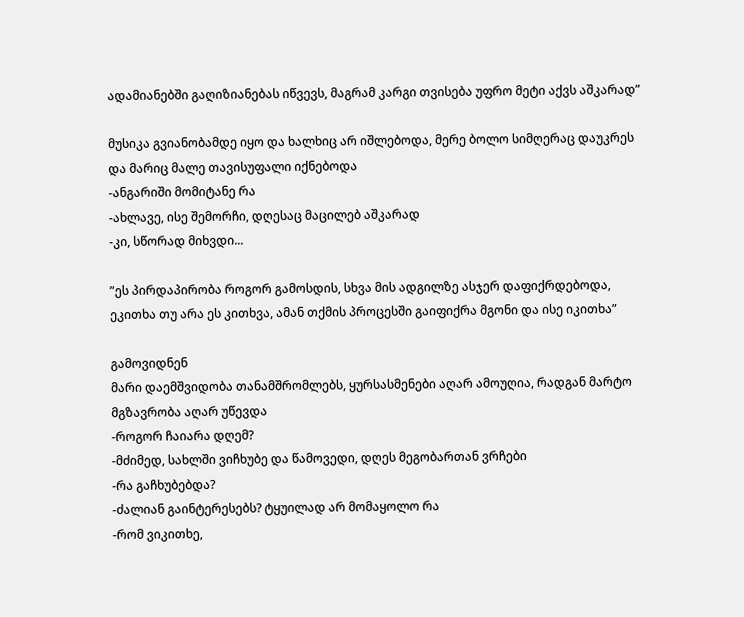ადამიანებში გაღიზიანებას იწვევს, მაგრამ კარგი თვისება უფრო მეტი აქვს აშკარად”

მუსიკა გვიანობამდე იყო და ხალხიც არ იშლებოდა, მერე ბოლო სიმღერაც დაუკრეს და მარიც მალე თავისუფალი იქნებოდა
-ანგარიში მომიტანე რა
-ახლავე, ისე შემორჩი, დღესაც მაცილებ აშკარად
-კი, სწორად მიხვდი...

”ეს პირდაპირობა როგორ გამოსდის, სხვა მის ადგილზე ასჯერ დაფიქრდებოდა, ეკითხა თუ არა ეს კითხვა, ამან თქმის პროცესში გაიფიქრა მგონი და ისე იკითხა”

გამოვიდნენ
მარი დაემშვიდობა თანამშრომლებს, ყურსასმენები აღარ ამოუღია, რადგან მარტო მგზავრობა აღარ უწევდა
-როგორ ჩაიარა დღემ?
-მძიმედ, სახლში ვიჩხუბე და წამოვედი, დღეს მეგობართან ვრჩები
-რა გაჩხუბებდა?
-ძალიან გაინტერესებს? ტყუილად არ მომაყოლო რა
-რომ ვიკითხე,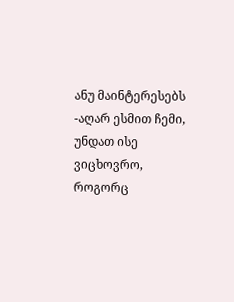ანუ მაინტერესებს
-აღარ ესმით ჩემი, უნდათ ისე ვიცხოვრო, როგორც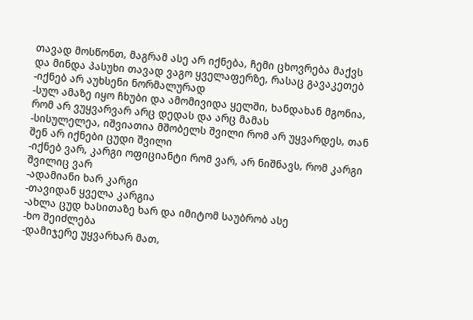თავად მოსწონთ, მაგრამ ასე არ იქნება, ჩემი ცხოვრება მაქვს და მინდა პასუხი თავად ვაგო ყველაფერზე, რასაც გავაკეთებ
-იქნებ არ აუხსენი ნორმალურად
-სულ ამაზე იყო ჩხუბი და ამომივიდა ყელში, ხანდახან მგონია, რომ არ ვუყვარვარ არც დედას და არც მამას
-სისულელეა, იშვიათია მშობელს შვილი რომ არ უყვარდეს, თან შენ არ იქნები ცუდი შვილი
-იქნებ ვარ, კარგი ოფიციანტი რომ ვარ, არ ნიშნავს, რომ კარგი შვილიც ვარ
-ადამიანი ხარ კარგი
-თავიდან ყველა კარგია
-ახლა ცუდ ხასითაზე ხარ და იმიტომ საუბრობ ასე
-ხო შეიძლება
-დამიჯერე უყვარხარ მათ,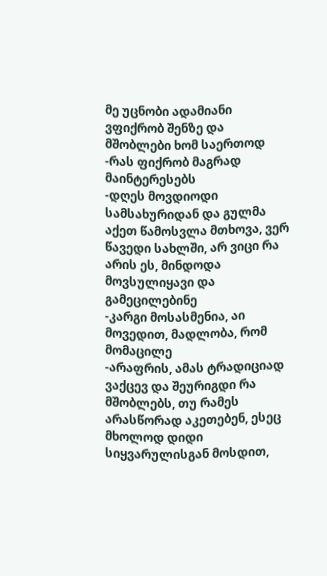მე უცნობი ადამიანი ვფიქრობ შენზე და მშობლები ხომ საერთოდ
-რას ფიქრობ მაგრად მაინტერესებს
-დღეს მოვდიოდი სამსახურიდან და გულმა აქეთ წამოსვლა მთხოვა, ვერ წავედი სახლში, არ ვიცი რა არის ეს, მინდოდა მოვსულიყავი და გამეცილებინე
-კარგი მოსასმენია, აი მოვედით, მადლობა, რომ მომაცილე
-არაფრის, ამას ტრადიციად ვაქცევ და შეურიგდი რა მშობლებს, თუ რამეს არასწორად აკეთებენ, ესეც მხოლოდ დიდი სიყვარულისგან მოსდით,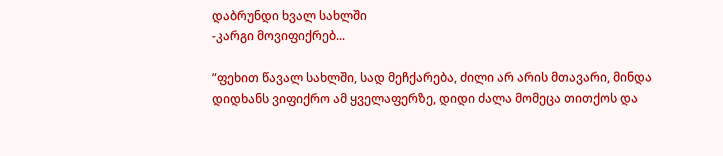დაბრუნდი ხვალ სახლში
-კარგი მოვიფიქრებ...

”ფეხით წავალ სახლში, სად მეჩქარება, ძილი არ არის მთავარი, მინდა დიდხანს ვიფიქრო ამ ყველაფერზე, დიდი ძალა მომეცა თითქოს და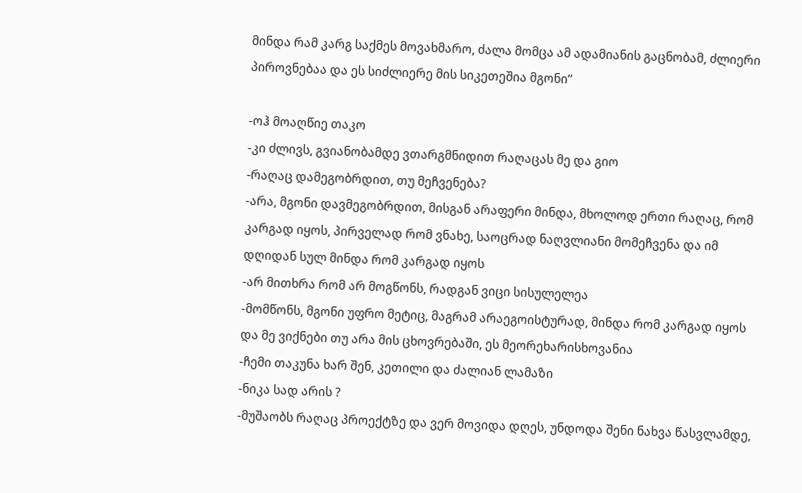მინდა რამ კარგ საქმეს მოვახმარო, ძალა მომცა ამ ადამიანის გაცნობამ, ძლიერი პიროვნებაა და ეს სიძლიერე მის სიკეთეშია მგონი”

-ოჰ მოაღწიე თაკო
-კი ძლივს, გვიანობამდე ვთარგმნიდით რაღაცას მე და გიო
-რაღაც დამეგობრდით, თუ მეჩვენება?
-არა, მგონი დავმეგობრდით, მისგან არაფერი მინდა, მხოლოდ ერთი რაღაც, რომ კარგად იყოს, პირველად რომ ვნახე, საოცრად ნაღვლიანი მომეჩვენა და იმ დღიდან სულ მინდა რომ კარგად იყოს
-არ მითხრა რომ არ მოგწონს, რადგან ვიცი სისულელეა
-მომწონს, მგონი უფრო მეტიც, მაგრამ არაეგოისტურად, მინდა რომ კარგად იყოს და მე ვიქნები თუ არა მის ცხოვრებაში, ეს მეორეხარისხოვანია
-ჩემი თაკუნა ხარ შენ, კეთილი და ძალიან ლამაზი
-ნიკა სად არის ?
-მუშაობს რაღაც პროექტზე და ვერ მოვიდა დღეს, უნდოდა შენი ნახვა წასვლამდე,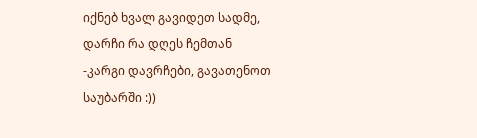იქნებ ხვალ გავიდეთ სადმე, დარჩი რა დღეს ჩემთან
-კარგი დავრჩები, გავათენოთ საუბარში :))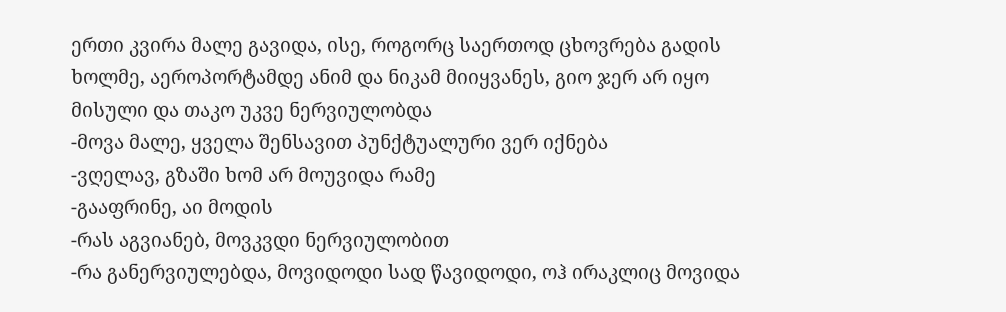ერთი კვირა მალე გავიდა, ისე, როგორც საერთოდ ცხოვრება გადის ხოლმე, აეროპორტამდე ანიმ და ნიკამ მიიყვანეს, გიო ჯერ არ იყო მისული და თაკო უკვე ნერვიულობდა
-მოვა მალე, ყველა შენსავით პუნქტუალური ვერ იქნება
-ვღელავ, გზაში ხომ არ მოუვიდა რამე
-გააფრინე, აი მოდის
-რას აგვიანებ, მოვკვდი ნერვიულობით
-რა განერვიულებდა, მოვიდოდი სად წავიდოდი, ოჰ ირაკლიც მოვიდა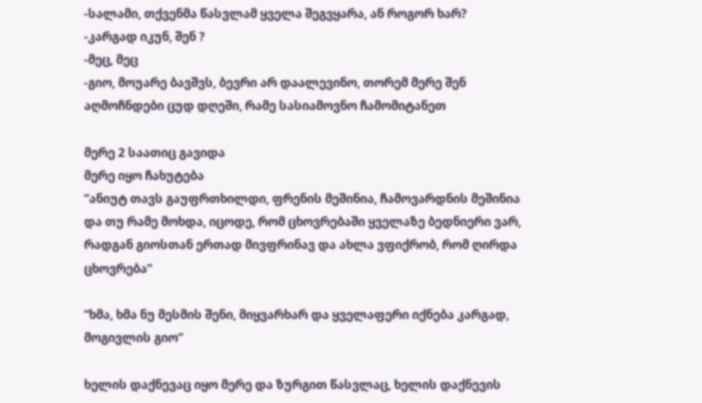-სალამი, თქვენმა წასვლამ ყველა შეგვყარა, ან როგორ ხარ?
-კარგად იკუნ, შენ ?
-მეც, მეც
-გიო, მოუარე ბავშვს, ბევრი არ დაალევინო, თორემ მერე შენ აღმოჩნდები ცუდ დღეში, რამე სასიამოვნო ჩამომიტანეთ

მერე 2 საათიც გავიდა
მერე იყო ჩახუტება
”ანიუტ თავს გაუფრთხილდი, ფრენის მეშინია, ჩამოვარდნის მეშინია და თუ რამე მოხდა, იცოდე, რომ ცხოვრებაში ყველაზე ბედნიერი ვარ, რადგან გიოსთან ერთად მივფრინავ და ახლა ვფიქრობ, რომ ღირდა ცხოვრება”

”ხმა, ხმა ნუ მესმის შენი, მიყვარხარ და ყველაფერი იქნება კარგად, მოგივლის გიო”

ხელის დაქნევაც იყო მერე და ზურგით წასვლაც, ხელის დაქნევის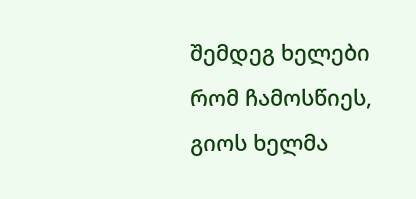შემდეგ ხელები რომ ჩამოსწიეს, გიოს ხელმა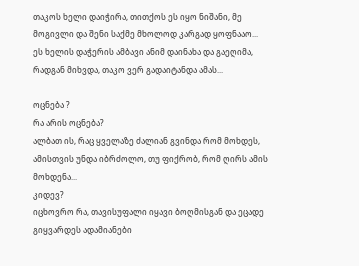თაკოს ხელი დაიჭირა, თითქოს ეს იყო ნიშანი, მე მოგივლი და შენი საქმე მხოლოდ კარგად ყოფნააო...
ეს ხელის დაჭერის ამბავი ანიმ დაინახა და გაეღიმა, რადგან მიხვდა, თაკო ვერ გადაიტანდა ამას...

ოცნება ?
რა არის ოცნება?
ალბათ ის, რაც ყველაზე ძალიან გვინდა რომ მოხდეს, ამისთვის უნდა იბრძოლო, თუ ფიქრობ, რომ ღირს ამის მოხდენა...
კიდევ?
იცხოვრო რა, თავისუფალი იყავი ბოღმისგან და ეცადე გიყვარდეს ადამიანები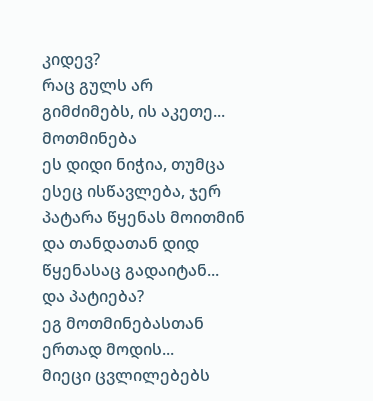კიდევ?
რაც გულს არ გიმძიმებს, ის აკეთე...
მოთმინება
ეს დიდი ნიჭია, თუმცა ესეც ისწავლება, ჯერ პატარა წყენას მოითმინ და თანდათან დიდ წყენასაც გადაიტან...
და პატიება?
ეგ მოთმინებასთან ერთად მოდის...
მიეცი ცვლილებებს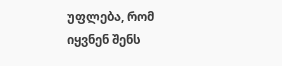უფლება, რომ იყვნენ შენს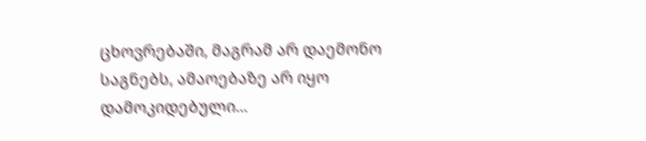ცხოვრებაში, მაგრამ არ დაემონო საგნებს, ამაოებაზე არ იყო დამოკიდებული...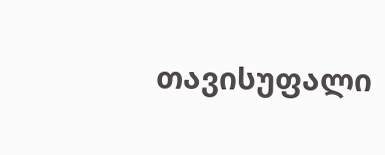თავისუფალი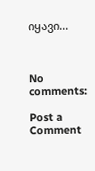იყავი...



No comments:

Post a Comment